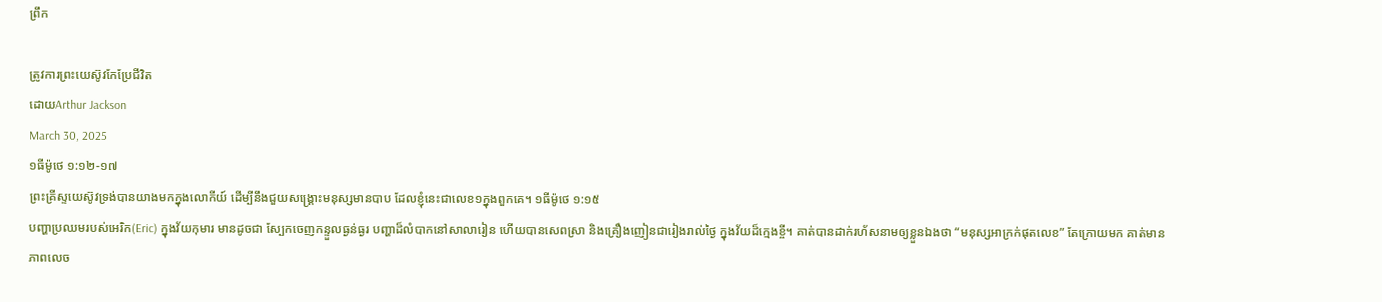ព្រឹក

ត្រូវការព្រះយេស៊ូវកែប្រែជីវិត
ដោយArthur Jackson
March 30, 2025
១ធីម៉ូថេ ១:១២-១៧
ព្រះគ្រីស្ទយេស៊ូវទ្រង់បានយាងមកក្នុងលោកីយ៍ ដើម្បីនឹងជួយសង្គ្រោះមនុស្សមានបាប ដែលខ្ញុំនេះជាលេខ១ក្នុងពួកគេ។ ១ធីម៉ូថេ ១:១៥
បញ្ហាប្រឈមរបស់អេរិក(Eric) ក្នុងវ័យកុមារ មានដូចជា ស្បែកចេញកន្ទួលធ្ងន់ធ្ងរ បញ្ហាដ៏លំបាកនៅសាលារៀន ហើយបានសេពស្រា និងគ្រឿងញៀនជារៀងរាល់ថ្ងៃ ក្នុងវ័យដ៏ក្មេងខ្ចី។ គាត់បានដាក់រហ័សនាមឲ្យខ្លួនឯងថា “មនុស្សអាក្រក់ផុតលេខ” តែក្រោយមក គាត់មានភាពលេច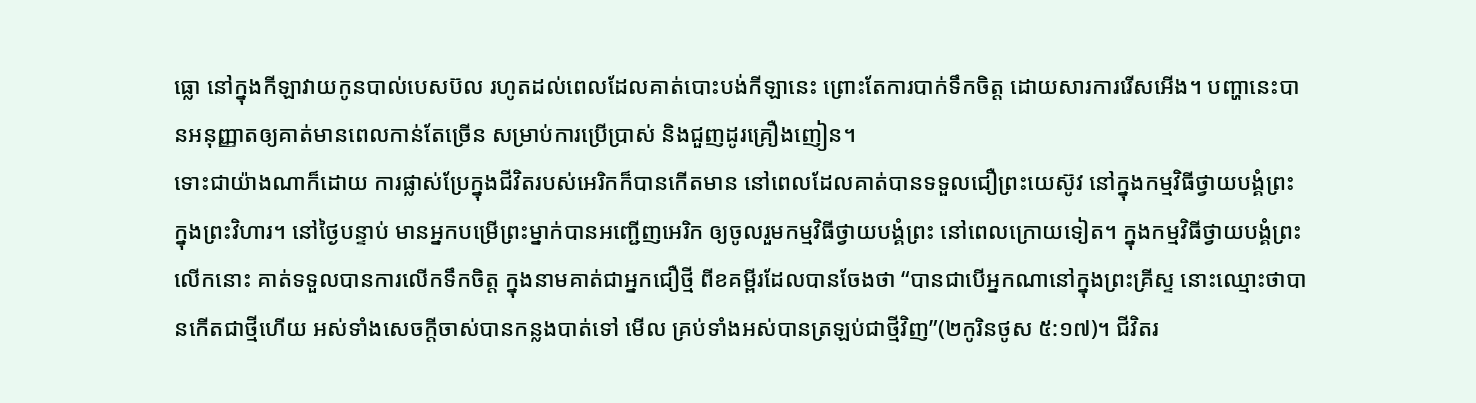ធ្លោ នៅក្នុងកីឡាវាយកូនបាល់បេសប៊ល រហូតដល់ពេលដែលគាត់បោះបង់កីឡានេះ ព្រោះតែការបាក់ទឹកចិត្ត ដោយសារការរើសអើង។ បញ្ហានេះបានអនុញ្ញាតឲ្យគាត់មានពេលកាន់តែច្រើន សម្រាប់ការប្រើប្រាស់ និងជួញដូរគ្រឿងញៀន។
ទោះជាយ៉ាងណាក៏ដោយ ការផ្លាស់ប្រែក្នុងជីវិតរបស់អេរិកក៏បានកើតមាន នៅពេលដែលគាត់បានទទួលជឿព្រះយេស៊ូវ នៅក្នុងកម្មវិធីថ្វាយបង្គំព្រះ ក្នុងព្រះវិហារ។ នៅថ្ងៃបន្ទាប់ មានអ្នកបម្រើព្រះម្នាក់បានអញ្ជើញអេរិក ឲ្យចូលរួមកម្មវិធីថ្វាយបង្គំព្រះ នៅពេលក្រោយទៀត។ ក្នុងកម្មវិធីថ្វាយបង្គំព្រះលើកនោះ គាត់ទទួលបានការលើកទឹកចិត្ត ក្នុងនាមគាត់ជាអ្នកជឿថ្មី ពីខគម្ពីរដែលបានចែងថា “បានជាបើអ្នកណានៅក្នុងព្រះគ្រីស្ទ នោះឈ្មោះថាបានកើតជាថ្មីហើយ អស់ទាំងសេចក្តីចាស់បានកន្លងបាត់ទៅ មើល គ្រប់ទាំងអស់បានត្រឡប់ជាថ្មីវិញ”(២កូរិនថូស ៥:១៧)។ ជីវិតរ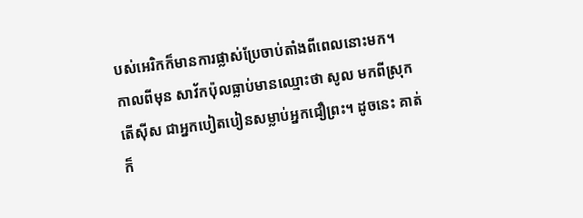បស់អេរិកក៏មានការផ្លាស់ប្រែចាប់តាំងពីពេលនោះមក។
កាលពីមុន សាវ័កប៉ុលធ្លាប់មានឈ្មោះថា សូល មកពីស្រុកតើស៊ីស ជាអ្នកបៀតបៀនសម្លាប់អ្នកជឿព្រះ។ ដូចនេះ គាត់ក៏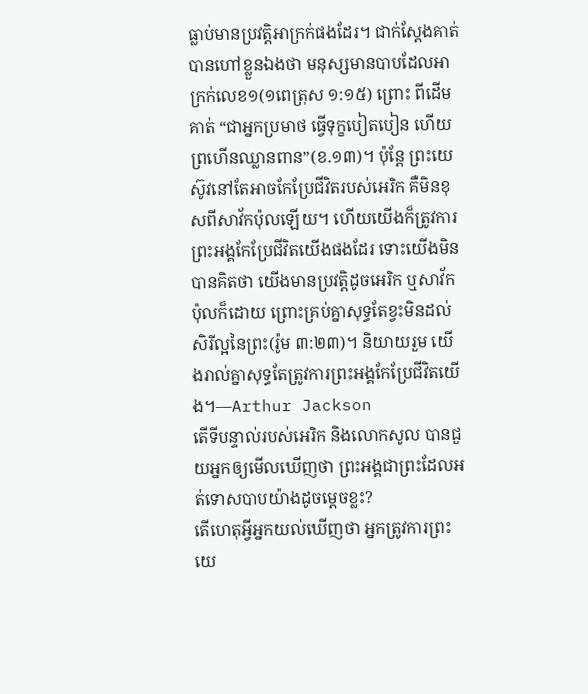ធ្លាប់មានប្រវត្តិអាក្រក់ផងដែរ។ ជាក់ស្តែងគាត់បានហៅខ្លួនឯងថា មនុស្សមានបាបដែលអាក្រក់លេខ១(១ពេត្រុស ១:១៥) ព្រោះ ពីដើម គាត់ “ជាអ្នកប្រមាថ ធ្វើទុក្ខបៀតបៀន ហើយព្រហើនឈ្លានពាន”(ខ.១៣)។ ប៉ុន្តែ ព្រះយេស៊ូវនៅតែអាចកែប្រែជីវិតរបស់អេរិក គឺមិនខុសពីសាវ័កប៉ុលឡើយ។ ហើយយើងក៏ត្រូវការព្រះអង្គកែប្រែជីវិតយើងផងដែរ ទោះយើងមិនបានគិតថា យើងមានប្រវត្តិដូចអេរិក ឬសាវ័កប៉ុលក៏ដោយ ព្រោះគ្រប់គ្នាសុទ្ធតែខ្វះមិនដល់សិរីល្អនៃព្រះ(រ៉ូម ៣:២៣)។ និយាយរួម យើងរាល់គ្នាសុទ្ធតែត្រូវការព្រះអង្គកែប្រែជីវិតយើង។—Arthur Jackson
តើទីបន្ទាល់របស់អេរិក និងលោកសូល បានជួយអ្នកឲ្យមើលឃើញថា ព្រះអង្គជាព្រះដែលអត់ទោសបាបយ៉ាងដូចម្តេចខ្លះ?
តើហេតុអ្វីអ្នកយល់ឃើញថា អ្នកត្រូវការព្រះយេ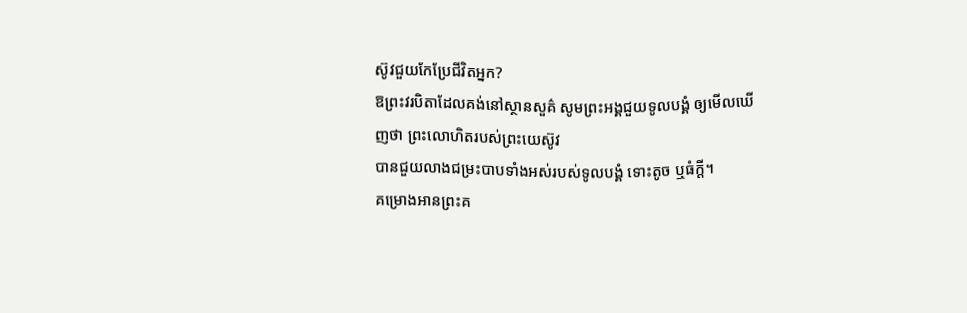ស៊ូវជួយកែប្រែជីវិតអ្នក?
ឱព្រះវរបិតាដែលគង់នៅស្ថានសួគ៌ សូមព្រះអង្គជួយទូលបង្គំ ឲ្យមើលឃើញថា ព្រះលោហិតរបស់ព្រះយេស៊ូវ
បានជួយលាងជម្រះបាបទាំងអស់របស់ទូលបង្គំ ទោះតូច ឬធំក្តី។
គម្រោងអានព្រះគ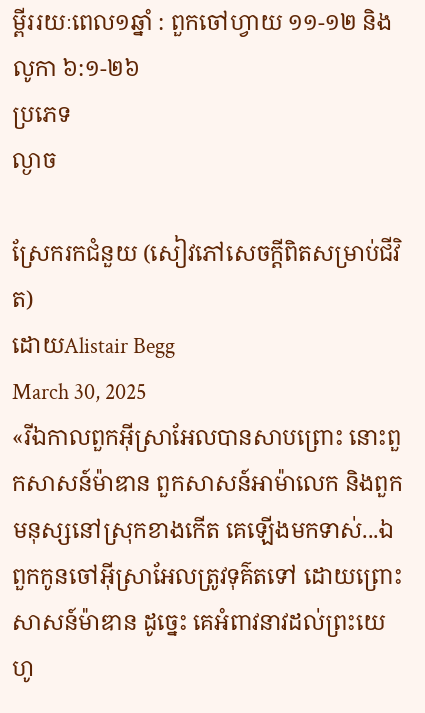ម្ពីររយៈពេល១ឆ្នាំ : ពួកចៅហ្វាយ ១១-១២ និង លូកា ៦:១-២៦
ប្រភេទ
ល្ងាច

ស្រែករកជំនួយ (សៀវភៅសេចក្ដីពិតសម្រាប់ជីវិត)
ដោយAlistair Begg
March 30, 2025
«រីឯកាលពួកអ៊ីស្រាអែលបានសាបព្រោះ នោះពួកសាសន៍ម៉ាឌាន ពួកសាសន៍អាម៉ាលេក និងពួកមនុស្សនៅស្រុកខាងកើត គេឡើងមកទាស់...ឯពួកកូនចៅអ៊ីស្រាអែលត្រូវទុគ៌តទៅ ដោយព្រោះសាសន៍ម៉ាឌាន ដូច្នេះ គេអំពាវនាវដល់ព្រះយេហូ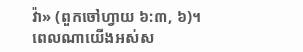វ៉ា» (ពួកចៅហ្វាយ ៦:៣, ៦)។
ពេលណាយើងអស់ស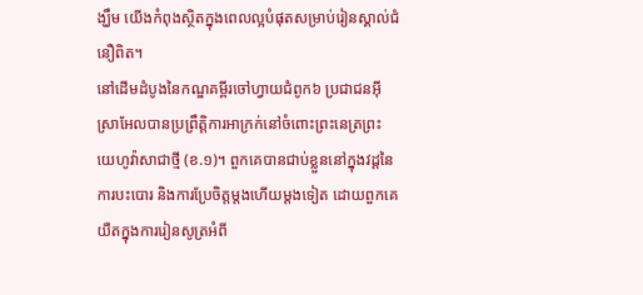ង្ឃឹម យើងកំពុងស្ថិតក្នុងពេលល្អបំផុតសម្រាប់រៀនស្គាល់ជំនឿពិត។
នៅដើមដំបូងនៃកណ្ឌគម្ពីរចៅហ្វាយជំពូក៦ ប្រជាជនអ៊ីស្រាអែលបានប្រព្រឹត្តិការអាក្រក់នៅចំពោះព្រះនេត្រព្រះយេហូវ៉ាសាជាថ្មី (ខ.១)។ ពួកគេបានជាប់ខ្លួននៅក្នុងវដ្ដនៃការបះបោរ និងការប្រែចិត្តម្តងហើយម្តងទៀត ដោយពួកគេយឺតក្នុងការរៀនសូត្រអំពី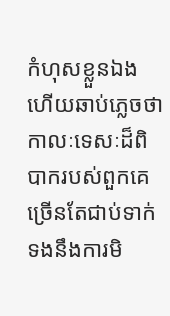កំហុសខ្លួនឯង ហើយឆាប់ភ្លេចថា កាលៈទេសៈដ៏ពិបាករបស់ពួកគេ ច្រើនតែជាប់ទាក់ទងនឹងការមិ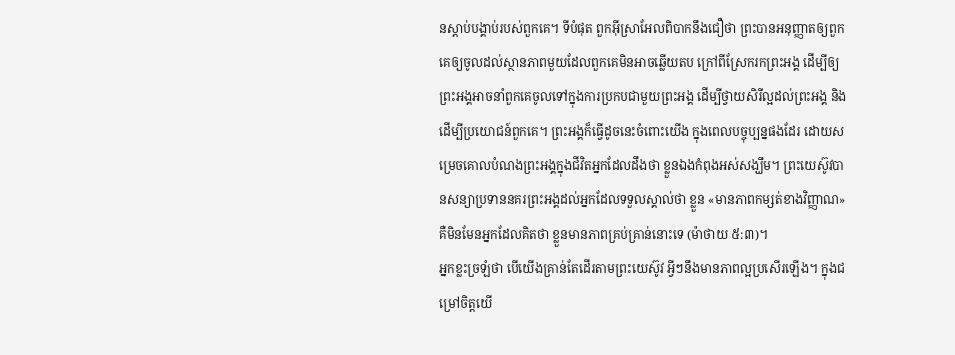នស្តាប់បង្គាប់របស់ពួកគេ។ ទីបំផុត ពួកអ៊ីស្រាអែលពិបាកនឹងជឿថា ព្រះបានអនុញ្ញាតឲ្យពួកគេឲ្យចូលដល់ស្ថានភាពមួយដែលពួកគេមិនអាចឆ្លើយតប ក្រៅពីស្រែករកព្រះអង្គ ដើម្បីឲ្យព្រះអង្គអាចនាំពួកគេចូលទៅក្នុងការប្រកបជាមួយព្រះអង្គ ដើម្បីថ្វាយសិរីល្អដល់ព្រះអង្គ និងដើម្បីប្រយោជន៍ពួកគេ។ ព្រះអង្គក៏ធ្វើដូចនេះចំពោះយើង ក្នុងពេលបច្ចុប្បន្នផងដែរ ដោយសម្រេចគោលបំណងព្រះអង្គក្នុងជីវិតអ្នកដែលដឹងថា ខ្លួនឯងកំពុងអស់សង្ឃឹម។ ព្រះយេស៊ូវបានសន្យាប្រទាននគរព្រះអង្គដល់អ្នកដែលទទួលស្គាល់ថា ខ្លួន «មានភាពកម្សត់ខាងវិញ្ញាណ» គឺមិនមែនអ្នកដែលគិតថា ខ្លួនមានភាពគ្រប់គ្រាន់នោះទេ (ម៉ាថាយ ៥:៣)។
អ្នកខ្លះច្រឡំថា បើយើងគ្រាន់តែដើរតាមព្រះយេស៊ូវ អ្វីៗនឹងមានភាពល្អប្រសើរឡើង។ ក្នុងជម្រៅចិត្តយើ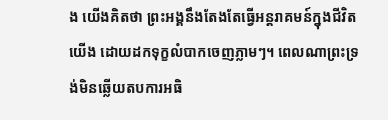ង យើងគិតថា ព្រះអង្គនឹងតែងតែធ្វើអន្តរាគមន៍ក្នុងជីវិតយើង ដោយដកទុក្ខលំបាកចេញភ្លាមៗ។ ពេលណាព្រះទ្រង់មិនឆ្លើយតបការអធិ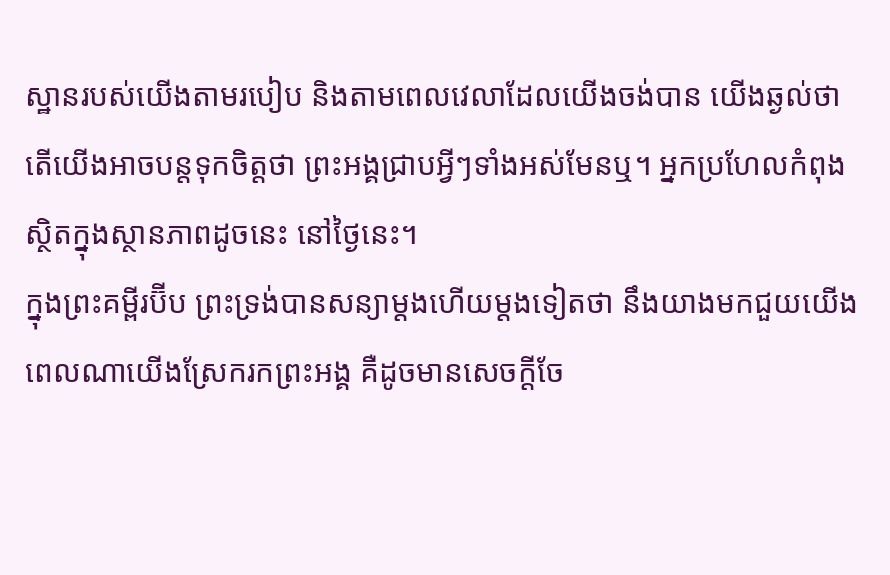ស្ឋានរបស់យើងតាមរបៀប និងតាមពេលវេលាដែលយើងចង់បាន យើងឆ្ងល់ថា តើយើងអាចបន្តទុកចិត្តថា ព្រះអង្គជ្រាបអ្វីៗទាំងអស់មែនឬ។ អ្នកប្រហែលកំពុងស្ថិតក្នុងស្ថានភាពដូចនេះ នៅថ្ងៃនេះ។
ក្នុងព្រះគម្ពីរប៊ីប ព្រះទ្រង់បានសន្យាម្តងហើយម្តងទៀតថា នឹងយាងមកជួយយើង ពេលណាយើងស្រែករកព្រះអង្គ គឺដូចមានសេចក្តីចែ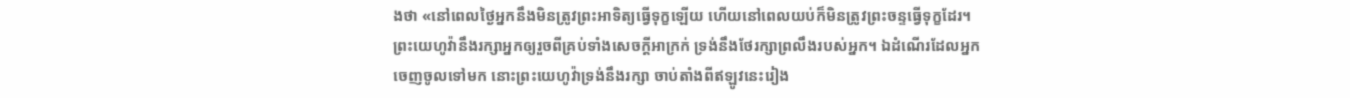ងថា «នៅពេលថ្ងៃអ្នកនឹងមិនត្រូវព្រះអាទិត្យធ្វើទុក្ខឡើយ ហើយនៅពេលយប់ក៏មិនត្រូវព្រះចន្ទធ្វើទុក្ខដែរ។ ព្រះយេហូវ៉ានឹងរក្សាអ្នកឲ្យរួចពីគ្រប់ទាំងសេចក្តីអាក្រក់ ទ្រង់នឹងថែរក្សាព្រលឹងរបស់អ្នក។ ឯដំណើរដែលអ្នកចេញចូលទៅមក នោះព្រះយេហូវ៉ាទ្រង់នឹងរក្សា ចាប់តាំងពីឥឡូវនេះរៀង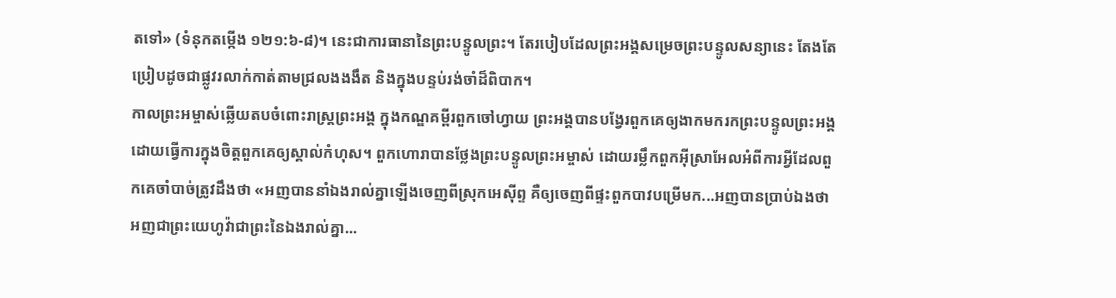តទៅ» (ទំនុកតម្កើង ១២១:៦-៨)។ នេះជាការធានានៃព្រះបន្ទូលព្រះ។ តែរបៀបដែលព្រះអង្គសម្រេចព្រះបន្ទូលសន្យានេះ តែងតែប្រៀបដូចជាផ្លូវរលាក់កាត់តាមជ្រលងងងឹត និងក្នុងបន្ទប់រង់ចាំដ៏ពិបាក។
កាលព្រះអម្ចាស់ឆ្លើយតបចំពោះរាស្ត្រព្រះអង្គ ក្នុងកណ្ឌគម្ពីរពួកចៅហ្វាយ ព្រះអង្គបានបង្វែរពួកគេឲ្យងាកមករកព្រះបន្ទូលព្រះអង្គ ដោយធ្វើការក្នុងចិត្តពួកគេឲ្យស្គាល់កំហុស។ ពួកហោរាបានថ្លែងព្រះបន្ទូលព្រះអម្ចាស់ ដោយរម្លឹកពួកអ៊ីស្រាអែលអំពីការអ្វីដែលពួកគេចាំបាច់ត្រូវដឹងថា «អញបាននាំឯងរាល់គ្នាឡើងចេញពីស្រុកអេស៊ីព្ទ គឺឲ្យចេញពីផ្ទះពួកបាវបម្រើមក...អញបានប្រាប់ឯងថា អញជាព្រះយេហូវ៉ាជាព្រះនៃឯងរាល់គ្នា...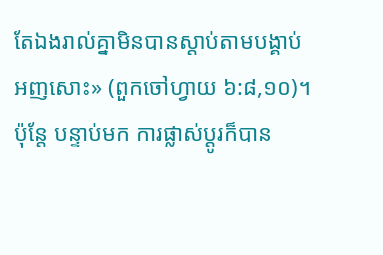តែឯងរាល់គ្នាមិនបានស្តាប់តាមបង្គាប់អញសោះ» (ពួកចៅហ្វាយ ៦:៨,១០)។ ប៉ុន្តែ បន្ទាប់មក ការផ្លាស់ប្ដូរក៏បាន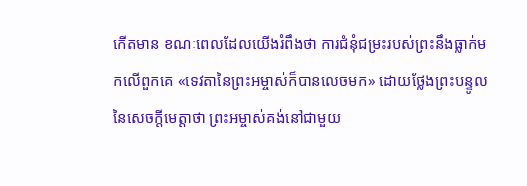កើតមាន ខណៈពេលដែលយើងរំពឹងថា ការជំនុំជម្រះរបស់ព្រះនឹងធ្លាក់មកលើពួកគេ «ទេវតានៃព្រះអម្ចាស់ក៏បានលេចមក» ដោយថ្លែងព្រះបន្ទូលនៃសេចក្តីមេត្តាថា ព្រះអម្ចាស់គង់នៅជាមួយ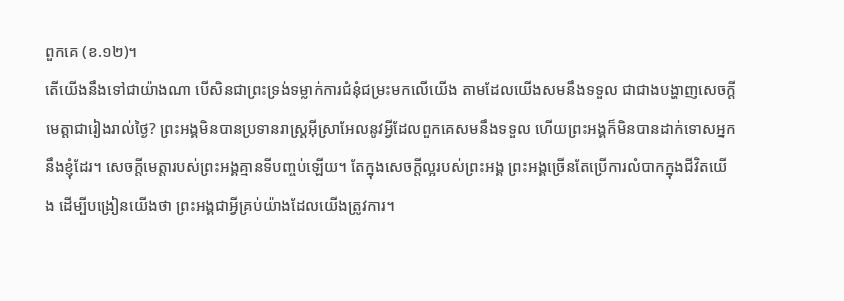ពួកគេ (ខ.១២)។
តើយើងនឹងទៅជាយ៉ាងណា បើសិនជាព្រះទ្រង់ទម្លាក់ការជំនុំជម្រះមកលើយើង តាមដែលយើងសមនឹងទទួល ជាជាងបង្ហាញសេចក្តីមេត្តាជារៀងរាល់ថ្ងៃ? ព្រះអង្គមិនបានប្រទានរាស្ត្រអ៊ីស្រាអែលនូវអ្វីដែលពួកគេសមនឹងទទួល ហើយព្រះអង្គក៏មិនបានដាក់ទោសអ្នកនឹងខ្ញុំដែរ។ សេចក្តីមេត្តារបស់ព្រះអង្គគ្មានទីបញ្ចប់ឡើយ។ តែក្នុងសេចក្តីល្អរបស់ព្រះអង្គ ព្រះអង្គច្រើនតែប្រើការលំបាកក្នុងជីវិតយើង ដើម្បីបង្រៀនយើងថា ព្រះអង្គជាអ្វីគ្រប់យ៉ាងដែលយើងត្រូវការ។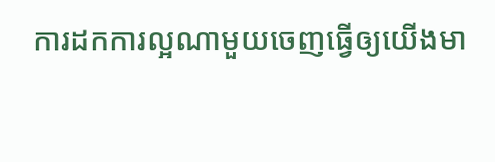ការដកការល្អណាមួយចេញធ្វើឲ្យយើងមា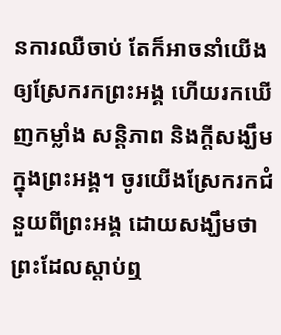នការឈឺចាប់ តែក៏អាចនាំយើងឲ្យស្រែករកព្រះអង្គ ហើយរកឃើញកម្លាំង សន្តិភាព និងក្តីសង្ឃឹមក្នុងព្រះអង្គ។ ចូរយើងស្រែករកជំនួយពីព្រះអង្គ ដោយសង្ឃឹមថា ព្រះដែលស្តាប់ឮ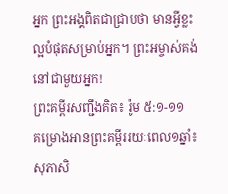អ្នក ព្រះអង្គពិតជាជ្រាបថា មានអ្វីខ្លះល្អបំផុតសម្រាប់អ្នក។ ព្រះអម្ចាស់គង់នៅជាមួយអ្នក!
ព្រះគម្ពីរសញ្ជឹងគិត៖ រ៉ូម ៥:១-១១
គម្រោងអានព្រះគម្ពីររយៈពេល១ឆ្នាំ៖ សុភាសិ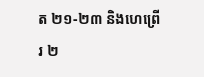ត ២១-២៣ និងហេព្រើរ ២